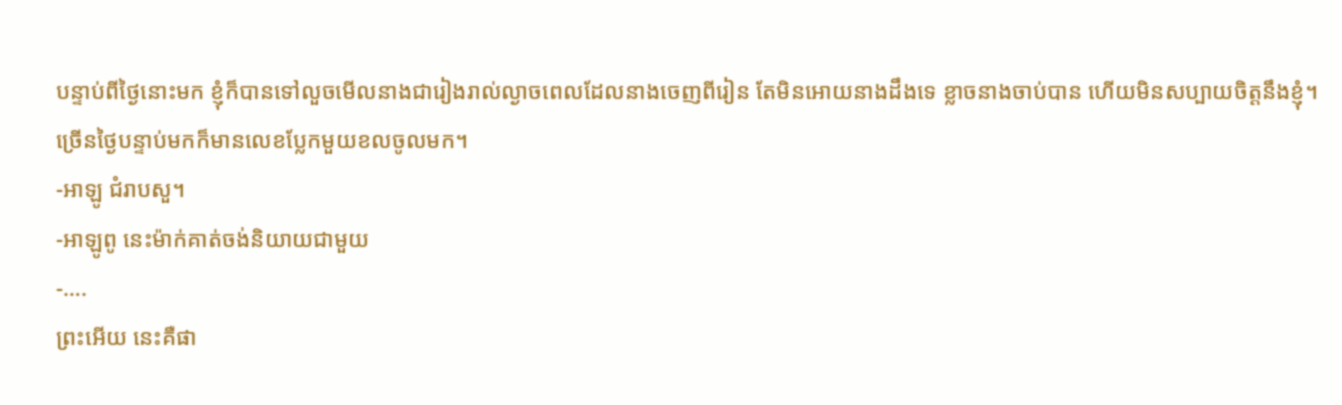បន្ទាប់ពីថ្ងៃនោះមក ខ្ញុំក៏បានទៅលួចមើលនាងជារៀងរាល់ល្ងាចពេលដែលនាងចេញពីរៀន តែមិនអោយនាងដឹងទេ ខ្លាចនាងចាប់បាន ហើយមិនសប្បាយចិត្តនឹងខ្ញុំ។
ច្រើនថ្ងៃបន្ទាប់មកក៏មានលេខប្លែកមួយខលចូលមក។
-អាឡូ ជំរាបសួ។
-អាឡូពូ នេះម៉ាក់គាត់ចង់និយាយជាមួយ
-….
ព្រះអើយ នេះគឺផា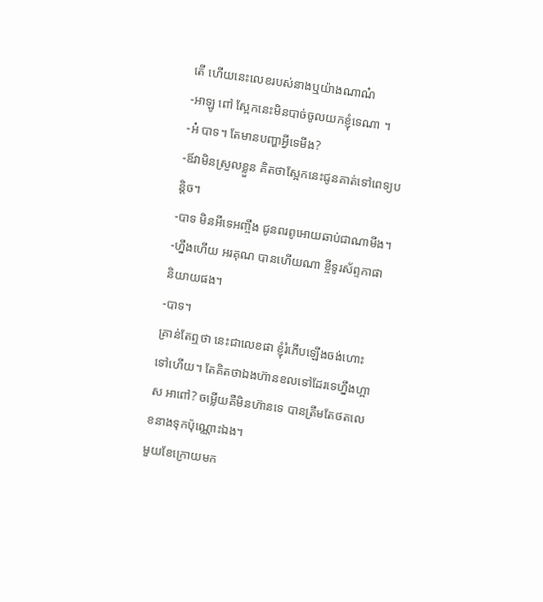តើ ហើយនេះលេខរបស់នាងឬយ៉ាងណាណ៎
-អាឡូ ពៅ ស្អែកនេះមិនបាច់ចូលយកខ្ញុំទេណា ។
-អ៎ បាទ។ តែមានបញ្ហាអ្វីទេមីង?
-ឪវាមិនស្រួលខ្លួន គិតថាស្អែកនេះជូនគាត់ទៅពេទ្យបន្តិច។
-បាទ មិនអីទេអញ្ចឹង ជូនពរពូអោយឆាប់ជាណាមីង។
-ហ្នឹងហើយ អរគុណ បានហើយណា ខ្ចីទូរស័ព្ទកាផានិយាយផង។
-បាទ។
គ្រាន់តែឮថា នេះជាលេខផា ខ្ញុំរំភើបឡើងចង់ហោះទៅហើយ។ តែគិតថាឯងហ៊ានខលទៅដែរទេហ្នឹងហ្អាស អាពៅ? ចម្លើយគឺមិនហ៊ានទេ បានត្រឹមតែថតលេខនាងទុកប៉ុណ្ណោះឯង។
មួយខែក្រោយមក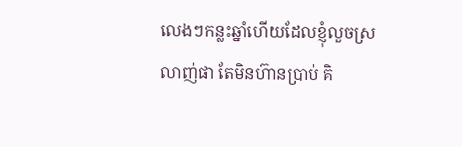លេងៗកន្លះឆ្នាំហើយដែលខ្ញុំលួចស្រលាញ់ផា តែមិនហ៊ានប្រាប់ គិ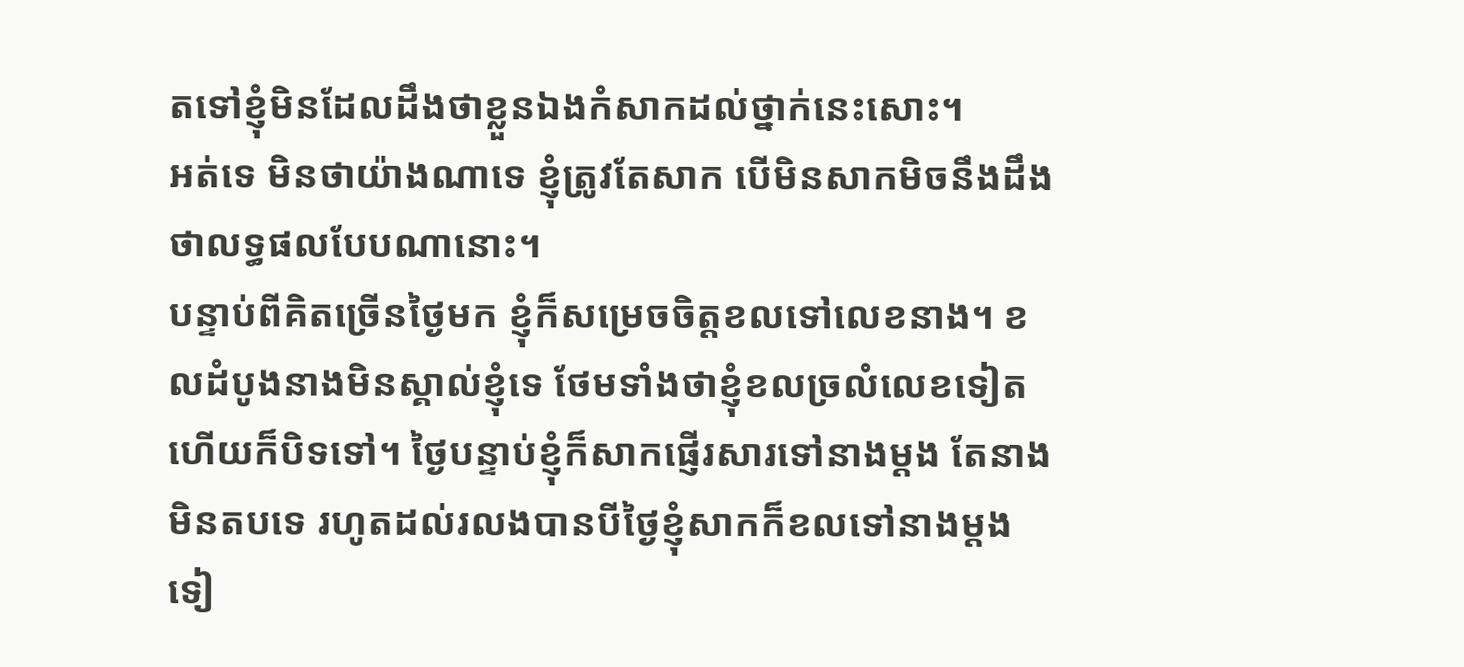តទៅខ្ញុំមិនដែលដឹងថាខ្លួនឯងកំសាកដល់ថ្នាក់នេះសោះ។
អត់ទេ មិនថាយ៉ាងណាទេ ខ្ញុំត្រូវតែសាក បើមិនសាកមិចនឹងដឹងថាលទ្ធផលបែបណានោះ។
បន្ទាប់ពីគិតច្រើនថ្ងៃមក ខ្ញុំក៏សម្រេចចិត្តខលទៅលេខនាង។ ខលដំបូងនាងមិនស្គាល់ខ្ញុំទេ ថែមទាំងថាខ្ញុំខលច្រលំលេខទៀត ហើយក៏បិទទៅ។ ថ្ងៃបន្ទាប់ខ្ញុំក៏សាកផ្ញើរសារទៅនាងម្តង តែនាងមិនតបទេ រហូតដល់រលងបានបីថ្ងៃខ្ញុំសាកក៏ខលទៅនាងម្តងទៀ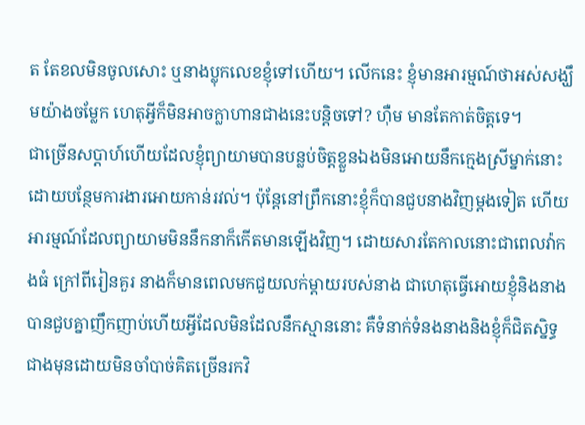ត តែខលមិនចូលសោះ ឬនាងប្លុកលេខខ្ញុំទៅហើយ។ លើកនេះ ខ្ញុំមានអារម្មណ៍ថាអស់សង្ឃឹមយ៉ាងចម្លែក ហេតុអ្វីក៏មិនអាចក្លាហានជាងនេះបន្តិចទៅ? ហុឺម មានតែកាត់ចិត្តទេ។
ជាច្រើនសប្តាហ៍ហើយដែលខ្ញុំព្យាយាមបានបន្លប់ចិត្តខ្លួនឯងមិនអោយនឹកក្មេងស្រីម្នាក់នោះ ដោយបន្ថែមការងារអោយកាន់រវល់។ ប៉ុន្តែនៅព្រឹកនោះខ្ញុំក៏បានជួបនាងវិញម្តងទៀត ហើយអារម្មណ៍ដែលព្យាយាមមិននឹកនាក៏កើតមានឡើងវិញ។ ដោយសារតែកាលនោះជាពេលវ៉ាកងធំ ក្រៅពីរៀនគួរ នាងក៏មានពេលមកជួយលក់ម្តាយរបស់នាង ជាហេតុធ្វើអោយខ្ញុំនិងនាងបានជួបគ្នាញឹកញាប់ហើយអ្វីដែលមិនដែលនឹកស្មាននោះ គឺទំនាក់ទំនងនាងនិងខ្ញុំក៏ជិតស្និទ្ធជាងមុនដោយមិនចាំបាច់គិតច្រើនរកវិ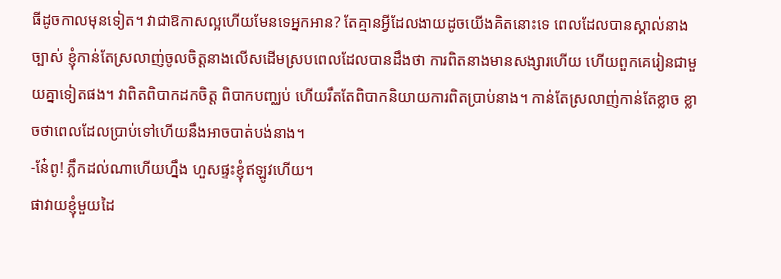ធីដូចកាលមុនទៀត។ វាជាឱកាសល្អហើយមែនទេអ្នកអាន? តែគ្មានអ្វីដែលងាយដូចយើងគិតនោះទេ ពេលដែលបានស្គាល់នាងច្បាស់ ខ្ញុំកាន់តែស្រលាញ់ចូលចិត្តនាងលើសដើមស្របពេលដែលបានដឹងថា ការពិតនាងមានសង្សារហើយ ហើយពួកគេរៀនជាមួយគ្នាទៀតផង។ វាពិតពិបាកដកចិត្ត ពិបាកបញ្ឈប់ ហើយរឹតតែពិបាកនិយាយការពិតប្រាប់នាង។ កាន់តែស្រលាញ់កាន់តែខ្លាច ខ្លាចថាពេលដែលប្រាប់ទៅហើយនឹងអាចបាត់បង់នាង។
-នែ៎ពូ! ភ្លឹកដល់ណាហើយហ្នឹង ហួសផ្ទះខ្ញុំឥឡូវហើយ។
ផាវាយខ្ញុំមួយដៃ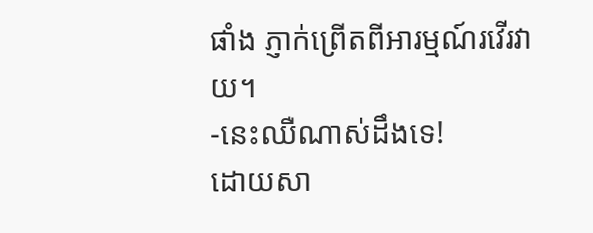ផាំង ភ្ញាក់ព្រើតពីអារម្មណ៍រវើរវាយ។
-នេះឈឺណាស់ដឹងទេ!
ដោយសា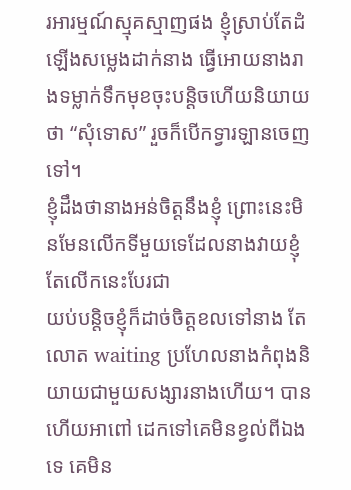រអារម្មណ៍ស្មុគស្មាញផង ខ្ញុំស្រាប់តែដំឡើងសម្លេងដាក់នាង ធ្វើអោយនាងរាងទម្លាក់ទឹកមុខចុះបន្តិចហើយនិយាយថា “សុំទោស” រួចក៏បើកទ្វារឡានចេញទៅ។
ខ្ញុំដឹងថានាងអន់ចិត្តនឹងខ្ញុំ ព្រោះនេះមិនមែនលើកទីមួយទេដែលនាងវាយខ្ញុំ តែលើកនេះបែរជា
យប់បន្តិចខ្ញុំក៏ដាច់ចិត្តខលទៅនាង តែលោត waiting ប្រហែលនាងកំពុងនិយាយជាមួយសង្សារនាងហើយ។ បានហើយអាពៅ ដេកទៅគេមិនខ្វល់ពីឯងទេ គេមិន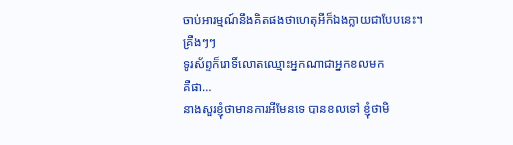ចាប់អារម្មណ៍នឹងគិតផងថាហេតុអីក៏ឯងក្លាយជាបែបនេះ។
គ្រឺងៗៗ
ទូរស័ព្ទក៏រោទិ៍លោតឈ្មោះអ្នកណាជាអ្នកខលមក
គឺផា…
នាងសួរខ្ញុំថាមានការអីមែនទេ បានខលទៅ ខ្ញុំថាមិ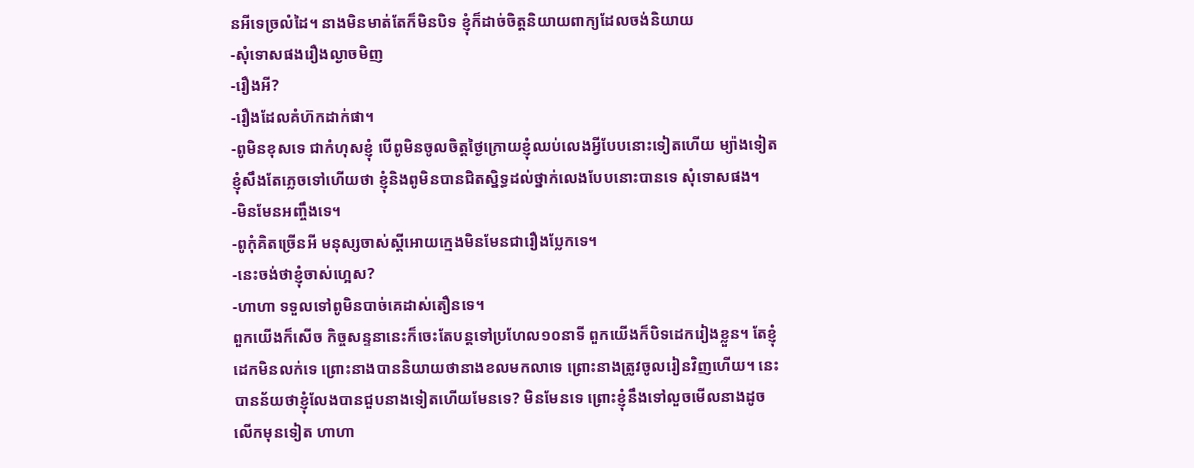នអីទេច្រលំដៃ។ នាងមិនមាត់តែក៏មិនបិទ ខ្ញុំក៏ដាច់ចិត្តនិយាយពាក្យដែលចង់និយាយ
-សុំទោសផងរឿងល្ងាចមិញ
-រឿងអី?
-រឿងដែលគំហ៊កដាក់ផា។
-ពូមិនខុសទេ ជាកំហុសខ្ញុំ បើពូមិនចូលចិត្តថ្ងៃក្រោយខ្ញុំឈប់លេងអ្វីបែបនោះទៀតហើយ ម្យ៉ាងទៀតខ្ញុំសឹងតែភ្លេចទៅហើយថា ខ្ញុំនិងពូមិនបានជិតស្និទ្ធដល់ថ្នាក់លេងបែបនោះបានទេ សុំទោសផង។
-មិនមែនអញ្ចឹងទេ។
-ពូកុំគិតច្រើនអី មនុស្សចាស់ស្តីអោយក្មេងមិនមែនជារឿងប្លែកទេ។
-នេះចង់ថាខ្ញុំចាស់ហ្អេស?
-ហាហា ទទួលទៅពូមិនបាច់គេដាស់តឿនទេ។
ពួកយើងក៏សើច កិច្ចសន្ទនានេះក៏ចេះតែបន្តទៅប្រហែល១០នាទី ពួកយើងក៏បិទដេករៀងខ្លួន។ តែខ្ញុំដេកមិនលក់ទេ ព្រោះនាងបាននិយាយថានាងខលមកលាទេ ព្រោះនាងត្រូវចូលរៀនវិញហើយ។ នេះបានន័យថាខ្ញុំលែងបានជួបនាងទៀតហើយមែនទេ? មិនមែនទេ ព្រោះខ្ញុំនឹងទៅលួចមើលនាងដូចលើកមុនទៀត ហាហា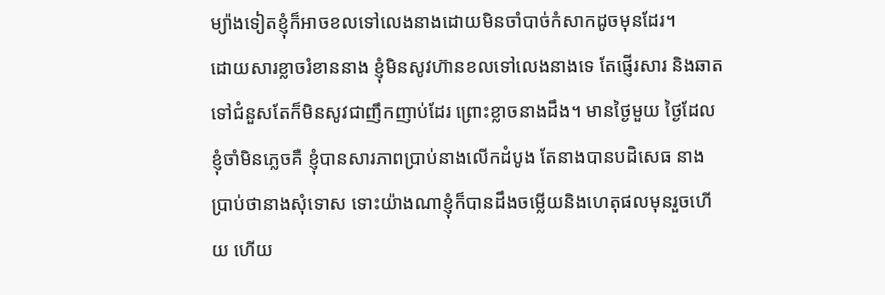ម្យ៉ាងទៀតខ្ញុំក៏អាចខលទៅលេងនាងដោយមិនចាំបាច់កំសាកដូចមុនដែរ។
ដោយសារខ្លាចរំខាននាង ខ្ញុំមិនសូវហ៊ានខលទៅលេងនាងទេ តែផ្ញើរសារ និងឆាតទៅជំនួសតែក៏មិនសូវជាញឹកញាប់ដែរ ព្រោះខ្លាចនាងដឹង។ មានថ្ងៃមួយ ថ្ងៃដែលខ្ញុំចាំមិនភ្លេចគឺ ខ្ញុំបានសារភាពប្រាប់នាងលើកដំបូង តែនាងបានបដិសេធ នាងប្រាប់ថានាងសុំទោស ទោះយ៉ាងណាខ្ញុំក៏បានដឹងចម្លើយនិងហេតុផលមុនរួចហើយ ហើយ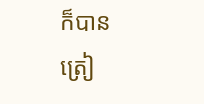ក៏បានត្រៀ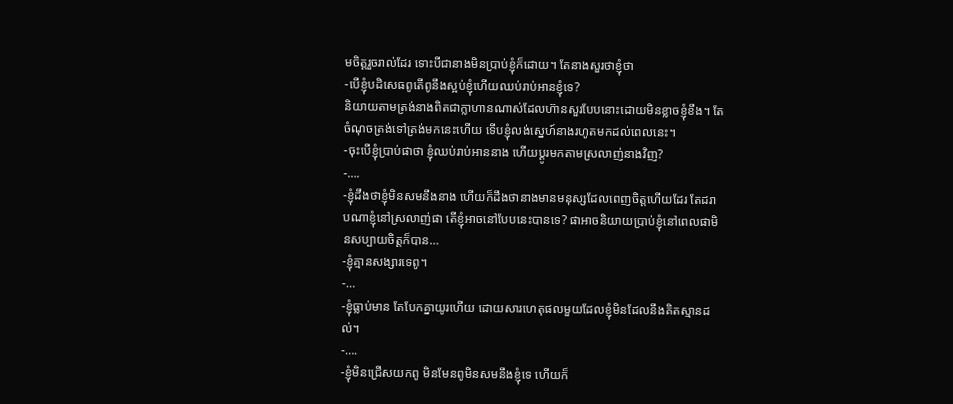មចិត្តរួចរាល់ដែរ ទោះបីជានាងមិនប្រាប់ខ្ញុំក៏ដោយ។ តែនាងសួរថាខ្ញុំថា
-បើខ្ញុំបដិសេធពូតើពូនឹងស្អប់ខ្ញុំហើយឈប់រាប់អានខ្ញុំទេ?
និយាយតាមត្រង់នាងពិតជាក្លាហានណាស់ដែលហ៊ានសួរបែបនោះដោយមិនខ្លាចខ្ញុំខឹង។ តែចំណុចត្រង់ទៅត្រង់មកនេះហើយ ទើបខ្ញុំលង់ស្នេហ៍នាងរហូតមកដល់ពេលនេះ។
-ចុះបើខ្ញុំប្រាប់ផាថា ខ្ញុំឈប់រាប់អាននាង ហើយប្តូរមកតាមស្រលាញ់នាងវិញ?
-….
-ខ្ញុំដឹងថាខ្ញុំមិនសមនឹងនាង ហើយក៏ដឹងថានាងមានមនុស្សដែលពេញចិត្តហើយដែរ តែដរាបណាខ្ញុំនៅស្រលាញ់ផា តើខ្ញុំអាចនៅបែបនេះបានទេ? ផាអាចនិយាយប្រាប់ខ្ញុំនៅពេលផាមិនសប្បាយចិត្តក៏បាន…
-ខ្ញុំគ្មានសង្សារទេពូ។
-…
-ខ្ញុំធ្លាប់មាន តែបែកគ្នាយូរហើយ ដោយសារហេតុផលមួយដែលខ្ញុំមិនដែលនឹងគិតស្មានដល់។
-….
-ខ្ញុំមិនជ្រើសយកពូ មិនមែនពូមិនសមនឹងខ្ញុំទេ ហើយក៏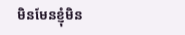មិនមែនខ្ញុំមិន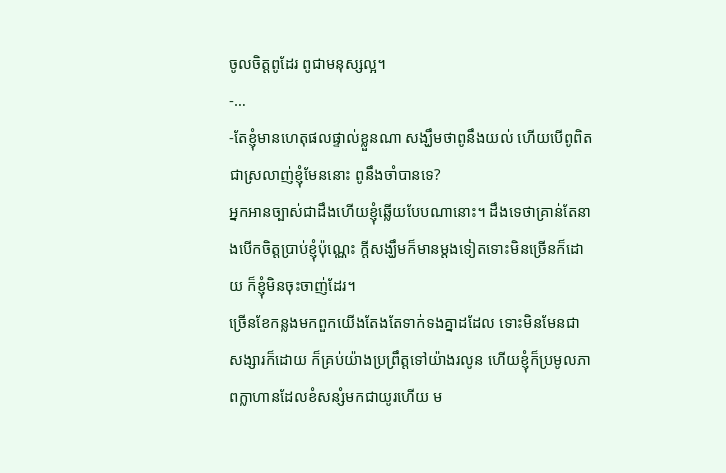ចូលចិត្តពូដែរ ពូជាមនុស្សល្អ។
-…
-តែខ្ញុំមានហេតុផលផ្ទាល់ខ្លួនណា សង្ឃឹមថាពូនឹងយល់ ហើយបើពូពិតជាស្រលាញ់ខ្ញុំមែននោះ ពូនឹងចាំបានទេ?
អ្នកអានច្បាស់ជាដឹងហើយខ្ញុំឆ្លើយបែបណានោះ។ ដឹងទេថាគ្រាន់តែនាងបើកចិត្តប្រាប់ខ្ញុំប៉ុណ្ណេះ ក្តីសង្ឃឹមក៏មានម្តងទៀតទោះមិនច្រើនក៏ដោយ ក៏ខ្ញុំមិនចុះចាញ់ដែរ។
ច្រើនខែកន្លងមកពួកយើងតែងតែទាក់ទងគ្នាដដែល ទោះមិនមែនជាសង្សារក៏ដោយ ក៏គ្រប់យ៉ាងប្រព្រឹត្តទៅយ៉ាងរលូន ហើយខ្ញុំក៏ប្រមូលភាពក្លាហានដែលខំសន្សំមកជាយូរហើយ ម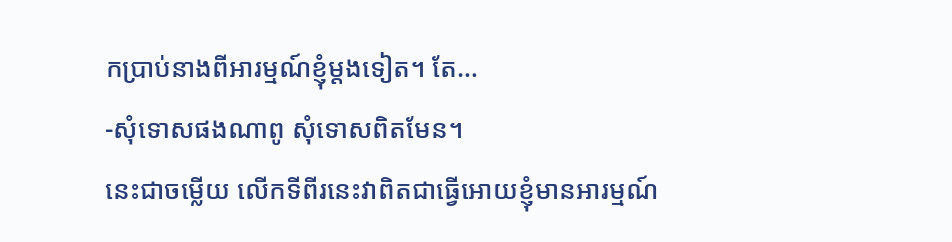កប្រាប់នាងពីអារម្មណ៍ខ្ញុំម្តងទៀត។ តែ…
-សុំទោសផងណាពូ សុំទោសពិតមែន។
នេះជាចម្លើយ លើកទីពីរនេះវាពិតជាធ្វើអោយខ្ញុំមានអារម្មណ៍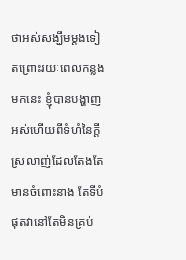ថាអស់សង្ឃឹមម្តងទៀតព្រោះរយៈពេលកន្លងមកនេះ ខ្ញុំបានបង្ហាញអស់ហើយពីទំហំនៃក្តីស្រលាញ់ដែលតែងតែមានចំពោះនាង តែទីបំផុតវានៅតែមិនគ្រប់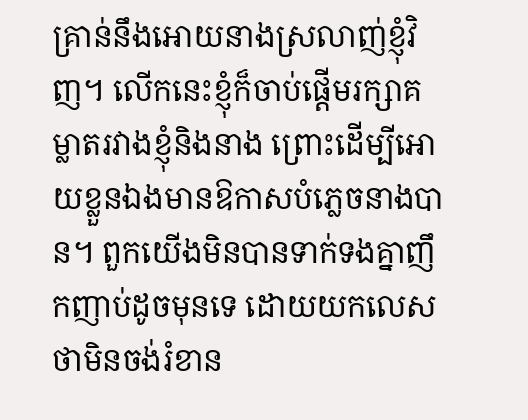គ្រាន់នឹងអោយនាងស្រលាញ់ខ្ញុំវិញ។ លើកនេះខ្ញុំក៏ចាប់ផ្តើមរក្សាគម្លាតរវាងខ្ញុំនិងនាង ព្រោះដើម្បីអោយខ្លួនឯងមានឱកាសបំភ្លេចនាងបាន។ ពួកយើងមិនបានទាក់ទងគ្នាញឹកញាប់ដូចមុនទេ ដោយយកលេសថាមិនចង់រំខាន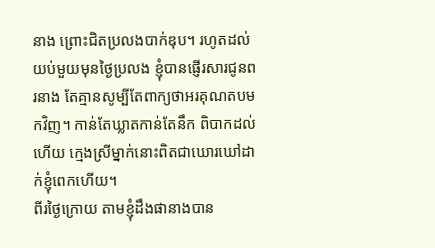នាង ព្រោះជិតប្រលងបាក់ឌុប។ រហូតដល់យប់មួយមុនថ្ងៃប្រលង ខ្ញុំបានផ្ញើរសារជូនពរនាង តែគ្មានសូម្បីតែពាក្យថាអរគុណតបមកវិញ។ កាន់តែឃ្លាតកាន់តែនឹក ពិបាកដល់ហើយ ក្មេងស្រីម្នាក់នោះពិតជាឃោរឃៅដាក់ខ្ញុំពេកហើយ។
ពីរថ្ងៃក្រោយ តាមខ្ញុំដឹងផានាងបាន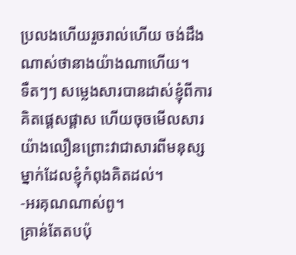ប្រលងហើយរួចរាល់ហើយ ចង់ដឹងណាស់ថានាងយ៉ាងណាហើយ។
ទឺតៗៗ សម្លេងសារបានដាស់ខ្ញុំពីការគិតផ្តេសផ្តាស ហើយចុចមើលសារយ៉ាងលឿនព្រោះវាជាសារពីមនុស្សម្នាក់ដែលខ្ញុំកំពុងគិតដល់។
-អរគុណណាស់ពូ។
គ្រាន់តែតបប៉ុ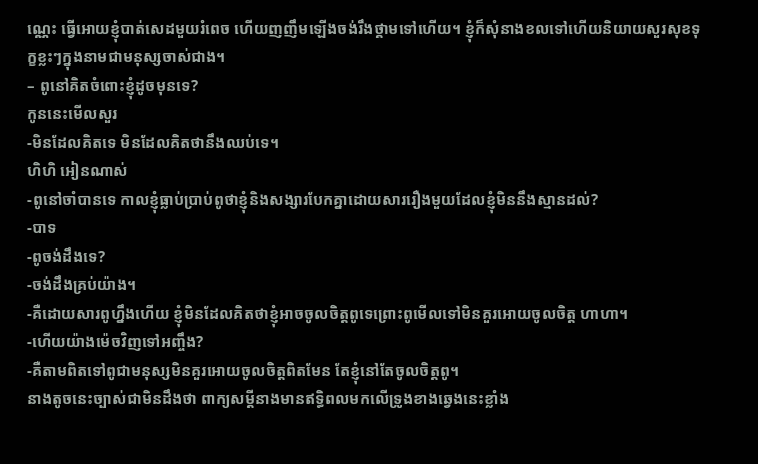ណ្ណេះ ធ្វើអោយខ្ញុំបាត់សេដមួយរំពេច ហើយញញឹមឡើងចង់រឹងថ្គាមទៅហើយ។ ខ្ញុំក៏សុំនាងខលទៅហើយនិយាយសួរសុខទុក្ខខ្លះៗក្នុងនាមជាមនុស្សចាស់ជាង។
– ពូនៅគិតចំពោះខ្ញុំដូចមុនទេ?
កូននេះមើលសួរ
-មិនដែលគិតទេ មិនដែលគិតថានឹងឈប់ទេ។
ហិហិ អៀនណាស់
-ពូនៅចាំបានទេ កាលខ្ញុំធ្លាប់ប្រាប់ពូថាខ្ញុំនិងសង្សារបែកគ្នាដោយសាររឿងមួយដែលខ្ញុំមិននឹងស្មានដល់?
-បាទ
-ពូចង់ដឹងទេ?
-ចង់ដឹងគ្រប់យ៉ាង។
-គឺដោយសារពូហ្នឹងហើយ ខ្ញុំមិនដែលគិតថាខ្ញុំអាចចូលចិត្តពូទេព្រោះពូមើលទៅមិនគួរអោយចូលចិត្ត ហាហា។
-ហើយយ៉ាងម៉េចវិញទៅអញ្ចឹង?
-គឺតាមពិតទៅពូជាមនុស្សមិនគួរអោយចូលចិត្តពិតមែន តែខ្ញុំនៅតែចូលចិត្តពូ។
នាងតូចនេះច្បាស់ជាមិនដឹងថា ពាក្យសម្តីនាងមានឥទិ្ធពលមកលើទ្រូងខាងឆ្វេងនេះខ្លាំង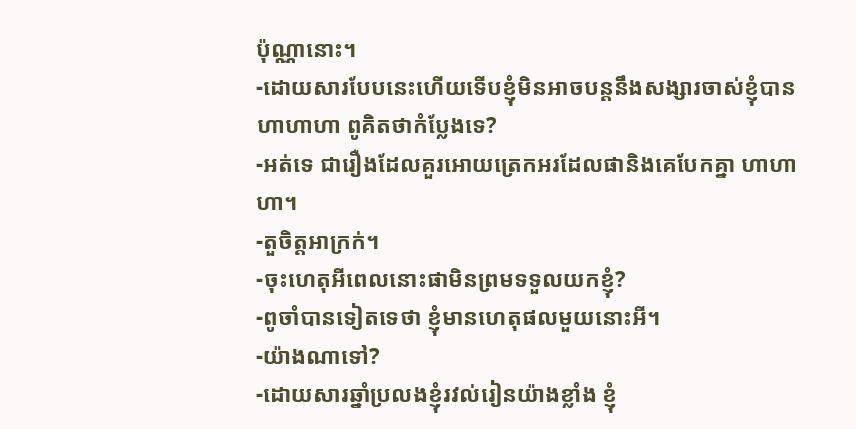ប៉ុណ្ណានោះ។
-ដោយសារបែបនេះហើយទើបខ្ញុំមិនអាចបន្តនឹងសង្សារចាស់ខ្ញុំបាន ហាហាហា ពូគិតថាកំប្លែងទេ?
-អត់ទេ ជារឿងដែលគួរអោយត្រេកអរដែលផានិងគេបែកគ្នា ហាហាហា។
-តួចិត្តអាក្រក់។
-ចុះហេតុអីពេលនោះផាមិនព្រមទទួលយកខ្ញុំ?
-ពូចាំបានទៀតទេថា ខ្ញុំមានហេតុផលមួយនោះអី។
-យ៉ាងណាទៅ?
-ដោយសារឆ្នាំប្រលងខ្ញុំរវល់រៀនយ៉ាងខ្លាំង ខ្ញុំ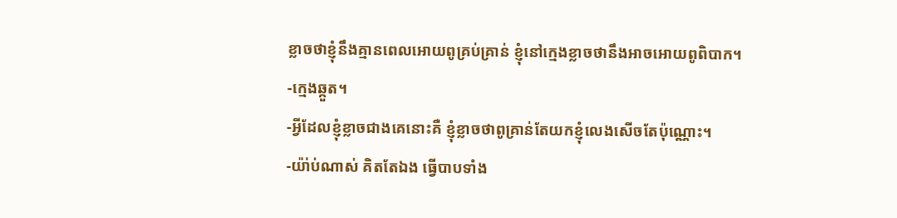ខ្លាចថាខ្ញុំនឹងគ្មានពេលអោយពូគ្រប់គ្រាន់ ខ្ញុំនៅក្មេងខ្លាចថានឹងអាចអោយពូពិបាក។
-ក្មេងឆ្កួត។
-អ្វីដែលខ្ញុំខ្លាចជាងគេនោះគឺ ខ្ញុំខ្លាចថាពូគ្រាន់តែយកខ្ញុំលេងសើចតែប៉ុណ្ណោះ។
-យ៉ា់ប់ណាស់ គិតតែឯង ធ្វើបាបទាំង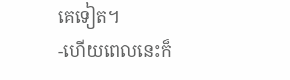គេទៀត។
-ហើយពេលនេះក៏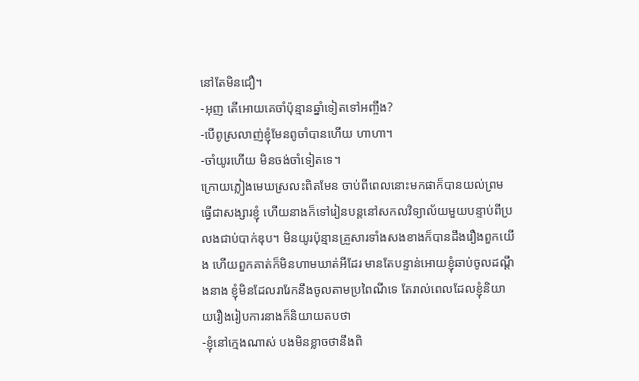នៅតែមិនជឿ។
-អុញ តើអោយគេចាំប៉ុន្មានឆ្នាំទៀតទៅអញ្ចឹង?
-បើពូស្រលាញ់ខ្ញុំមែនពូចាំបានហើយ ហាហា។
-ចាំយូរហើយ មិនចង់ចាំទៀតទេ។
ក្រោយភ្លៀងមេឃស្រលះពិតមែន ចាប់ពីពេលនោះមកផាក៏បានយល់ព្រមធ្វើជាសង្សារខ្ញុំ ហើយនាងក៏ទៅរៀនបន្តនៅសកលវិទ្យាល័យមួយបន្ទាប់ពីប្រលងជាប់បាក់ឌុប។ មិនយូរប៉ុន្មានគ្រួសារទាំងសងខាងក៏បានដឹងរឿងពួកយើង ហើយពួកគាត់ក៏មិនហាមឃាត់អីដែរ មានតែបន្ទាន់អោយខ្ញុំឆាប់ចូលដណ្តឹងនាង ខ្ញុំមិនដែលរារែកនឹងចូលតាមប្រពៃណីទេ តែរាល់ពេលដែលខ្ញុំនិយាយរឿងរៀបការនាងក៏និយាយតបថា
-ខ្ញុំនៅក្មេងណាស់ បងមិនខ្លាចថានឹងពិ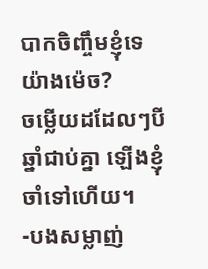បាកចិញ្ចឹមខ្ញុំទេយ៉ាងម៉េច?
ចម្លើយដដែលៗបីឆ្នាំជាប់គ្នា ឡើងខ្ញុំចាំទៅហើយ។
-បងសម្លាញ់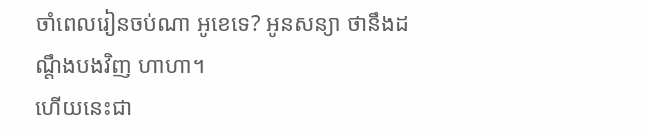ចាំពេលរៀនចប់ណា អូខេទេ? អូនសន្យា ថានឹងដណ្តឹងបងវិញ ហាហា។
ហើយនេះជា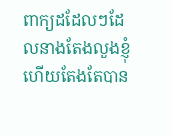ពាក្យដដែលៗដែលនាងតែងលួងខ្ញុំ ហើយតែងតែបាន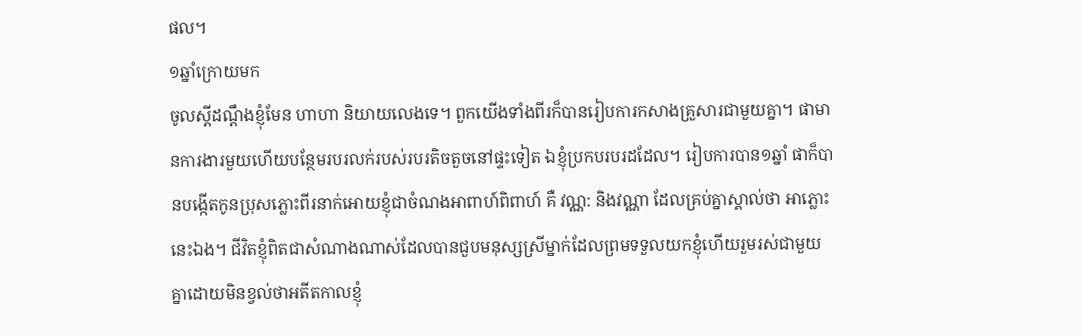ផល។
១ឆ្នាំក្រោយមក
ចូលស្តីដណ្តឹងខ្ញុំមែន ហាហា និយាយលេងទេ។ ពួកយើងទាំងពីរក៏បានរៀបការកសាងគ្រួសារជាមួយគ្នា។ ផាមានការងារមួយហើយបន្ថែមរបរលក់របស់របរតិចតួចនៅផ្ទះទៀត ឯខ្ញុំប្រកបរបរដដែល។ រៀបការបាន១ឆ្នាំ ផាក៏បានបង្កើតកូនប្រុសភ្លោះពីរនាក់អោយខ្ញុំជាចំណងអាពាហ៍ពិពាហ៍ គឺ វណ្ណ: និងវណ្ណា ដែលគ្រប់គ្នាស្គាល់ថា អាភ្លោះ នេះឯង។ ជីវិតខ្ញុំពិតជាសំណាងណាស់ដែលបានជួបមនុស្សស្រីម្នាក់ដែលព្រមទទួលយកខ្ញុំហើយរួមរស់ជាមួយគ្នាដោយមិនខ្វល់ថាអតីតកាលខ្ញុំ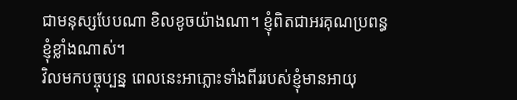ជាមនុស្សបែបណា ខិលខូចយ៉ាងណា។ ខ្ញុំពិតជាអរគុណប្រពន្ធខ្ញុំខ្លាំងណាស់។
វិលមកបច្ចុប្បន្ន ពេលនេះអាភ្លោះទាំងពីររបស់ខ្ញុំមានអាយុ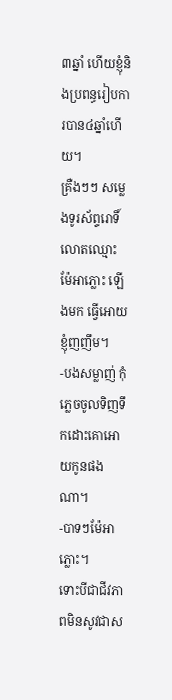៣ឆ្នាំ ហើយខ្ញុំនិងប្រពន្ធរៀបការបាន៤ឆ្នាំហើយ។
គ្រឺងៗៗ សម្លេងទូរស័ព្ទរោទិ៍លោតឈ្មោះ ម៉ែអាភ្លោះ ឡើងមក ធ្វើអោយខ្ញុំញញឹម។
-បងសម្លាញ់ កុំភ្លេចចូលទិញទឹកដោះគោអោយកូនផងណា។
-បាទៗម៉ែអាភ្លោះ។
ទោះបីជាជីវភាពមិនសូវជាស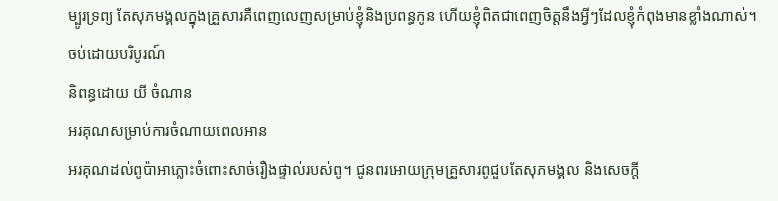ម្បូរទ្រព្យ តែសុភមង្គលក្នុងគ្រួសារគឺពេញលេញសម្រាប់ខ្ញុំនិងប្រពន្ធកូន ហើយខ្ញុំពិតជាពេញចិត្តនឹងអ្វីៗដែលខ្ញុំកំពុងមានខ្លាំងណាស់។
ចប់ដោយបរិបូរណ៍
និពន្ធដោយ យី ចំណាន
អរគុណសម្រាប់ការចំណាយពេលអាន
អរគុណដល់ពូប៉ាអាភ្លោះចំពោះសាច់រឿងផ្ទាល់របស់ពូ។ ជូនពរអោយក្រុមគ្រួសារពូជួបតែសុភមង្គល និងសេចក្តី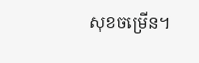សុខចម្រើន។